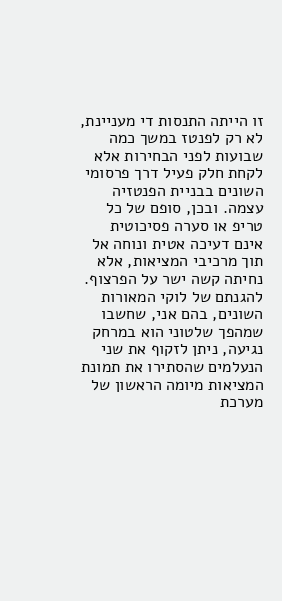זו הייתה התנסות די מעניינת, לא רק לפנטז במשך כמה שבועות לפני הבחירות אלא לקחת חלק פעיל דרך פרסומי השונים בבניית הפנטזיה עצמה. ובכן, סופם של כל טריפ או סערה פסיכוטית אינם דעיכה אטית ונוחה אל תוך מרכיבי המציאות, אלא נחיתה קשה ישר על הפרצוף. להגנתם של לוקי המאורות השונים, בהם אני, שחשבו שמהפך שלטוני הוא במרחק נגיעה, ניתן לזקוף את שני הנעלמים שהסתירו את תמונת המציאות מיומה הראשון של מערכת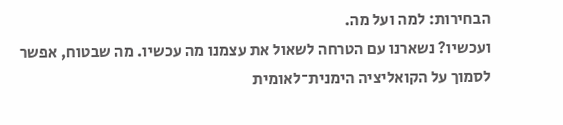הבחירות: למה ועל מה.
ועכשיו? נשארנו עם הטרחה לשאול את עצמנו מה עכשיו. מה שבטוח, אפשר לסמוך על הקואליציה הימנית־לאומית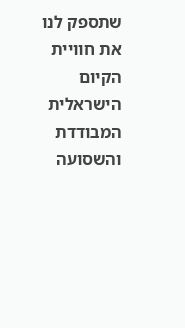שתספק לנו את חוויית הקיום הישראלית המבודדת והשסועה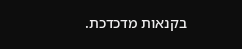בקנאות מדכדכת.